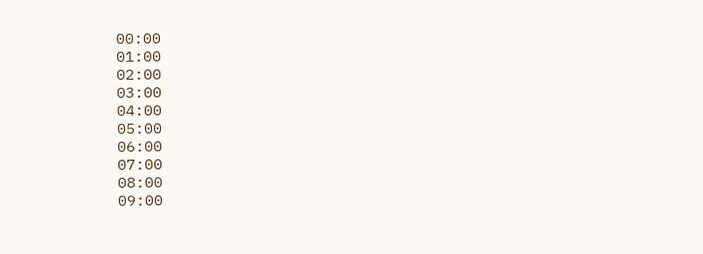00:00
01:00
02:00
03:00
04:00
05:00
06:00
07:00
08:00
09:00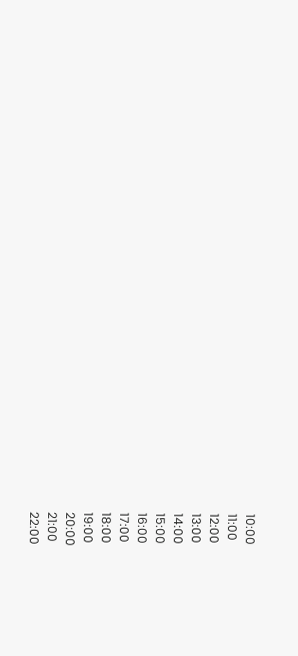10:00
11:00
12:00
13:00
14:00
15:00
16:00
17:00
18:00
19:00
20:00
21:00
22:00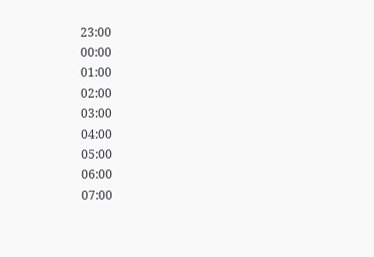23:00
00:00
01:00
02:00
03:00
04:00
05:00
06:00
07:00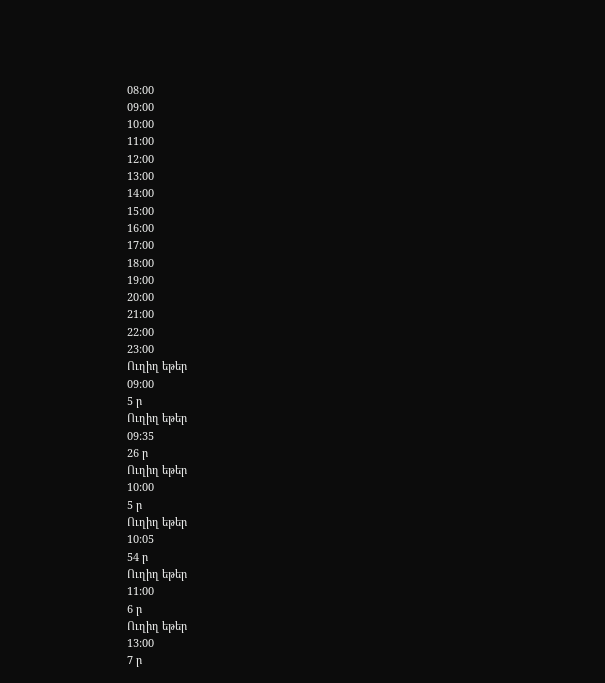08:00
09:00
10:00
11:00
12:00
13:00
14:00
15:00
16:00
17:00
18:00
19:00
20:00
21:00
22:00
23:00
Ուղիղ եթեր
09:00
5 ր
Ուղիղ եթեր
09:35
26 ր
Ուղիղ եթեր
10:00
5 ր
Ուղիղ եթեր
10:05
54 ր
Ուղիղ եթեր
11:00
6 ր
Ուղիղ եթեր
13:00
7 ր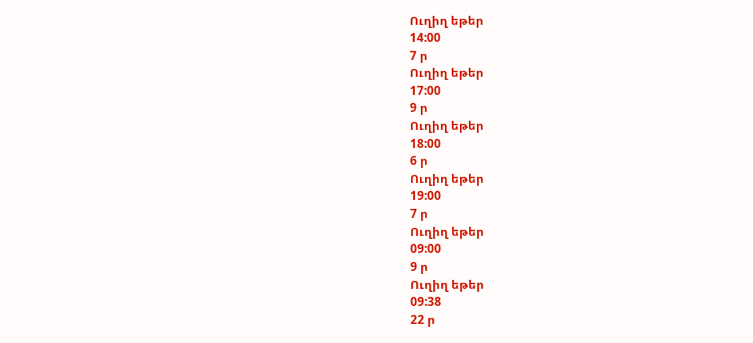Ուղիղ եթեր
14:00
7 ր
Ուղիղ եթեր
17:00
9 ր
Ուղիղ եթեր
18:00
6 ր
Ուղիղ եթեր
19:00
7 ր
Ուղիղ եթեր
09:00
9 ր
Ուղիղ եթեր
09:38
22 ր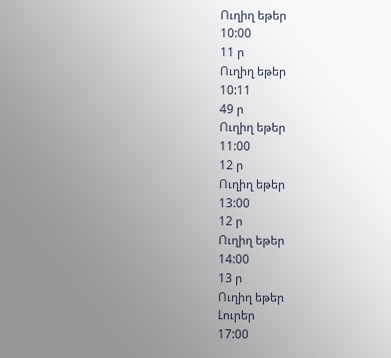Ուղիղ եթեր
10:00
11 ր
Ուղիղ եթեր
10:11
49 ր
Ուղիղ եթեր
11:00
12 ր
Ուղիղ եթեր
13:00
12 ր
Ուղիղ եթեր
14:00
13 ր
Ուղիղ եթեր
Լուրեր
17:00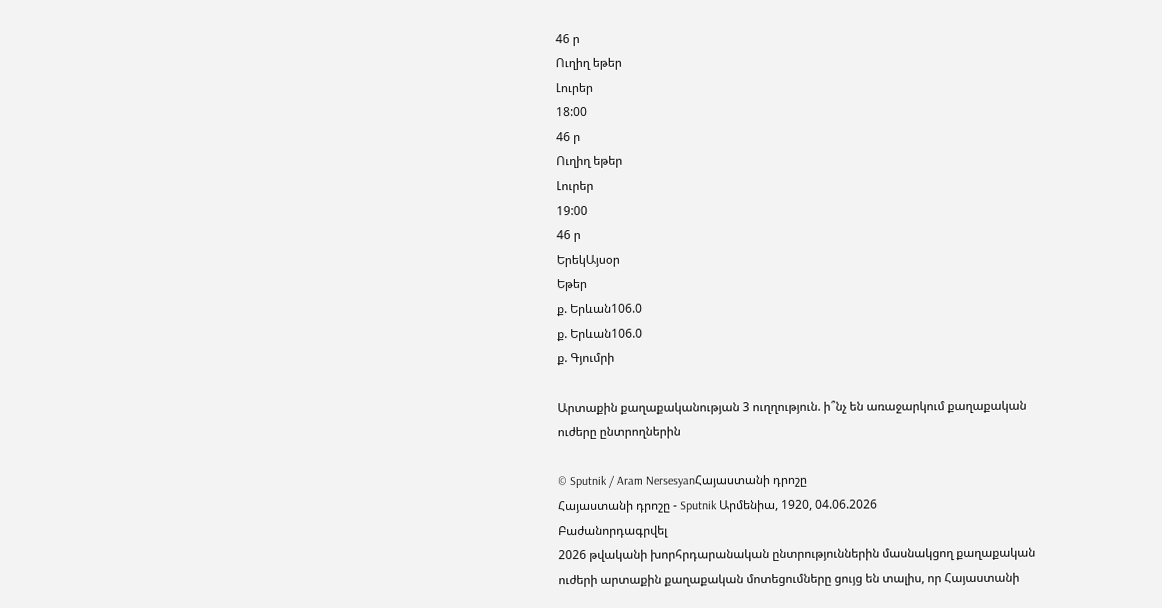46 ր
Ուղիղ եթեր
Լուրեր
18:00
46 ր
Ուղիղ եթեր
Լուրեր
19:00
46 ր
ԵրեկԱյսօր
Եթեր
ք. Երևան106.0
ք. Երևան106.0
ք. Գյումրի

Արտաքին քաղաքականության 3 ուղղություն. ի՞նչ են առաջարկում քաղաքական ուժերը ընտրողներին

© Sputnik / Aram NersesyanՀայաստանի դրոշը
Հայաստանի դրոշը - Sputnik Արմենիա, 1920, 04.06.2026
Բաժանորդագրվել
2026 թվականի խորհրդարանական ընտրություններին մասնակցող քաղաքական ուժերի արտաքին քաղաքական մոտեցումները ցույց են տալիս, որ Հայաստանի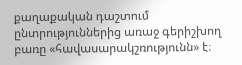քաղաքական դաշտում ընտրություններից առաջ գերիշխող բառը «հավասարակշռությունն» է։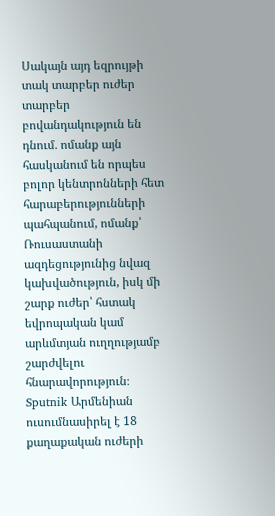Սակայն այդ եզրույթի տակ տարբեր ուժեր տարբեր բովանդակություն են դնում․ ոմանք այն հասկանում են որպես բոլոր կենտրոնների հետ հարաբերությունների պահպանում, ոմանք՝ Ռուսաստանի ազդեցությունից նվազ կախվածություն, իսկ մի շարք ուժեր՝ հստակ եվրոպական կամ արևմտյան ուղղությամբ շարժվելու հնարավորություն։
Sputnik Արմենիան ուսումնասիրել է 18 քաղաքական ուժերի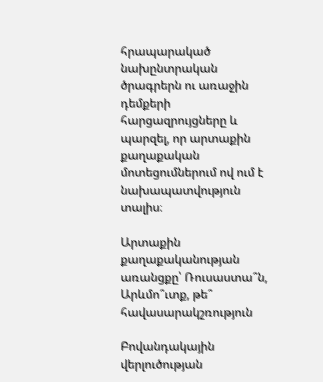հրապարակած նախընտրական ծրագրերն ու առաջին դեմքերի հարցազրույցները և պարզել, որ արտաքին քաղաքական մոտեցումներում ով ում է նախապատվություն տալիս։

Արտաքին քաղաքականության առանցքը՝ Ռուսաստա՞ն, Արևմո՞ւտք, թե՞ հավասարակշռություն

Բովանդակային վերլուծության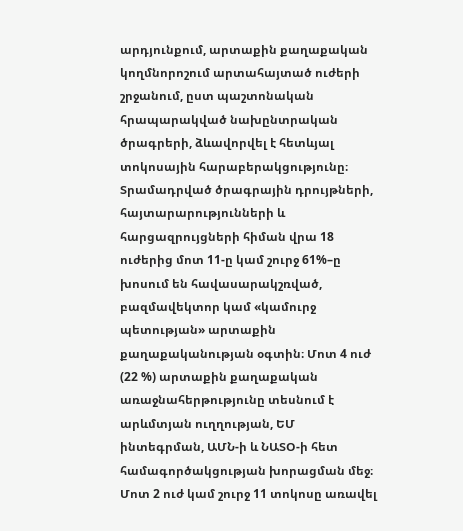արդյունքում, արտաքին քաղաքական կողմնորոշում արտահայտած ուժերի շրջանում, ըստ պաշտոնական հրապարակված նախընտրական ծրագրերի, ձևավորվել է հետևյալ տոկոսային հարաբերակցությունը։
Տրամադրված ծրագրային դրույթների, հայտարարությունների և հարցազրույցների հիման վրա 18 ուժերից մոտ 11-ը կամ շուրջ 61%–ը խոսում են հավասարակշռված, բազմավեկտոր կամ «կամուրջ պետության» արտաքին քաղաքականության օգտին։ Մոտ 4 ուժ (22 %) արտաքին քաղաքական առաջնահերթությունը տեսնում է արևմտյան ուղղության, ԵՄ ինտեգրման, ԱՄՆ-ի և ՆԱՏՕ-ի հետ համագործակցության խորացման մեջ։ Մոտ 2 ուժ կամ շուրջ 11 տոկոսը առավել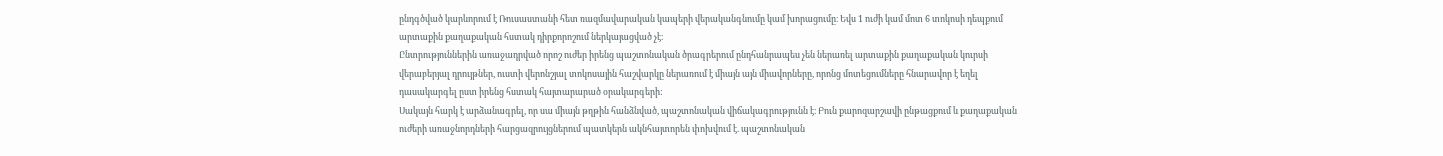ընդգծված կարևորում է Ռուսաստանի հետ ռազմավարական կապերի վերականգնումը կամ խորացումը։ Եվս 1 ուժի կամ մոտ 6 տոկոսի դեպքում արտաքին քաղաքական հստակ դիրքորոշում ներկայացված չէ։
Ընտրություններին առաջադրված որոշ ուժեր իրենց պաշտոնական ծրագրերում ընդհանրապես չեն ներառել արտաքին քաղաքական կուրսի վերաբերյալ դրույթներ, ուստի վերոնշյալ տոկոսային հաշվարկը ներառում է միայն այն միավորները, որոնց մոտեցումները հնարավոր է եղել դասակարգել ըստ իրենց հստակ հայտարարած օրակարգերի:
Սակայն հարկ է արձանագրել, որ սա միայն թղթին հանձնված, պաշտոնական վիճակագրությունն է։ Բուն քարոզարշավի ընթացքում և քաղաքական ուժերի առաջնորդների հարցազրույցներում պատկերն ակնհայտորեն փոխվում է. պաշտոնական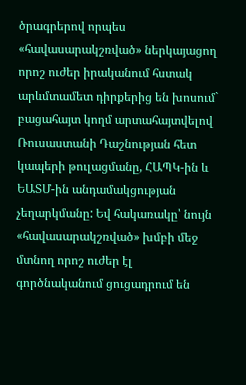ծրագրերով որպես «հավասարակշռված» ներկայացող որոշ ուժեր իրականում հստակ արևմտամետ դիրքերից են խոսում` բացահայտ կողմ արտահայտվելով Ռուսաստանի Դաշնության հետ կապերի թուլացմանը, ՀԱՊԿ-ին և ԵԱՏՄ-ին անդամակցության չեղարկմանը: Եվ հակառակը՝ նույն «հավասարակշռված» խմբի մեջ մտնող որոշ ուժեր էլ գործնականում ցուցադրում են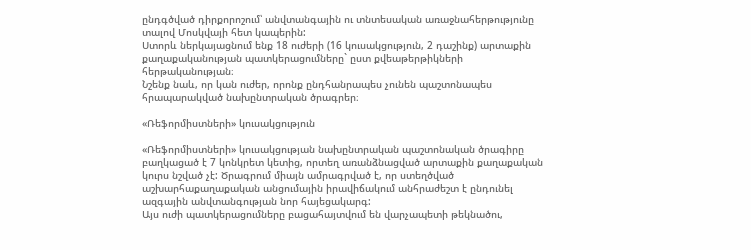ընդգծված դիրքորոշում՝ անվտանգային ու տնտեսական առաջնահերթությունը տալով Մոսկվայի հետ կապերին:
Ստորև ներկայացնում ենք 18 ուժերի (16 կուսակցություն, 2 դաշինք) արտաքին քաղաքականության պատկերացումները` ըստ քվեաթերթիկների հերթականության։
Նշենք նաև, որ կան ուժեր, որոնք ընդհանրապես չունեն պաշտոնապես հրապարակված նախընտրական ծրագրեր։

«Ռեֆորմիստների» կուսակցություն

«Ռեֆորմիստների» կուսակցության նախընտրական պաշտոնական ծրագիրը բաղկացած է 7 կոնկրետ կետից, որտեղ առանձնացված արտաքին քաղաքական կուրս նշված չէ: Ծրագրում միայն ամրագրված է, որ ստեղծված աշխարհաքաղաքական անցումային իրավիճակում անհրաժեշտ է ընդունել ազգային անվտանգության նոր հայեցակարգ:
Այս ուժի պատկերացումները բացահայտվում են վարչապետի թեկնածու,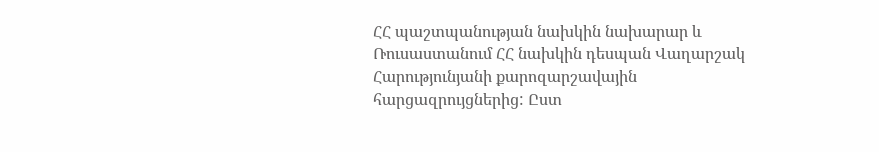ՀՀ պաշտպանության նախկին նախարար և Ռուսաստանում ՀՀ նախկին դեսպան Վաղարշակ Հարությունյանի քարոզարշավային հարցազրույցներից: Ըստ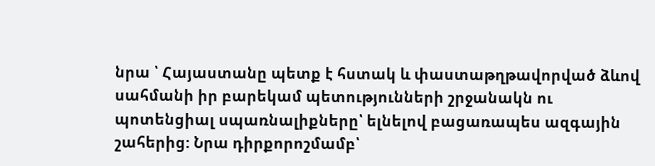նրա ՝ Հայաստանը պետք է հստակ և փաստաթղթավորված ձևով սահմանի իր բարեկամ պետությունների շրջանակն ու պոտենցիալ սպառնալիքները՝ ելնելով բացառապես ազգային շահերից: Նրա դիրքորոշմամբ՝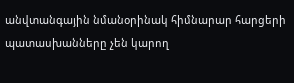անվտանգային նմանօրինակ հիմնարար հարցերի պատասխանները չեն կարող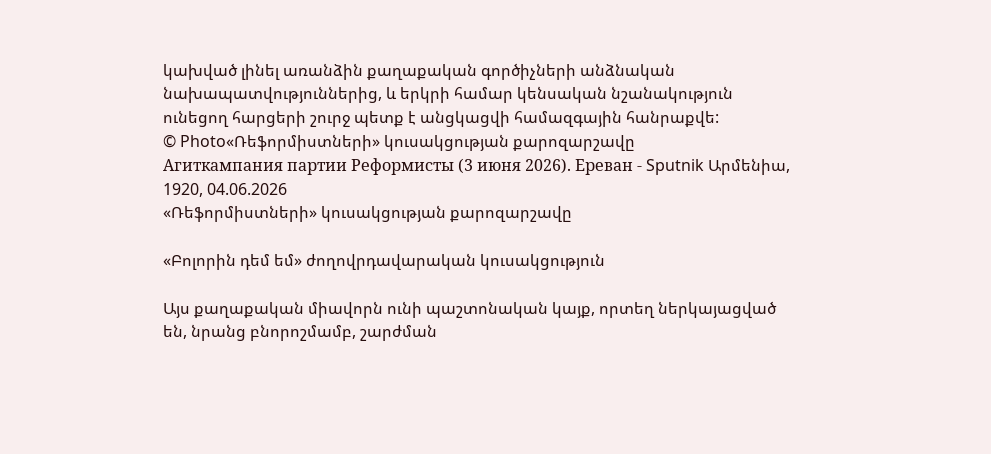կախված լինել առանձին քաղաքական գործիչների անձնական նախապատվություններից, և երկրի համար կենսական նշանակություն ունեցող հարցերի շուրջ պետք է անցկացվի համազգային հանրաքվե:
© Photo«Ռեֆորմիստների» կուսակցության քարոզարշավը
Агиткампания партии Реформисты (3 июня 2026). Еревaн - Sputnik Արմենիա, 1920, 04.06.2026
«Ռեֆորմիստների» կուսակցության քարոզարշավը

«Բոլորին դեմ եմ» ժողովրդավարական կուսակցություն

Այս քաղաքական միավորն ունի պաշտոնական կայք, որտեղ ներկայացված են, նրանց բնորոշմամբ, շարժման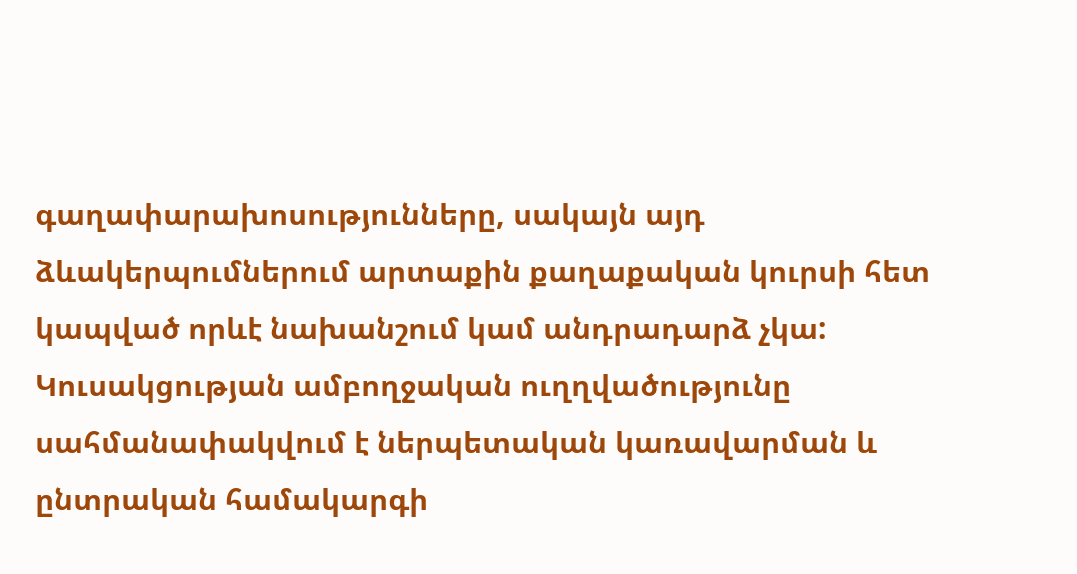գաղափարախոսությունները, սակայն այդ ձևակերպումներում արտաքին քաղաքական կուրսի հետ կապված որևէ նախանշում կամ անդրադարձ չկա:
Կուսակցության ամբողջական ուղղվածությունը սահմանափակվում է ներպետական կառավարման և ընտրական համակարգի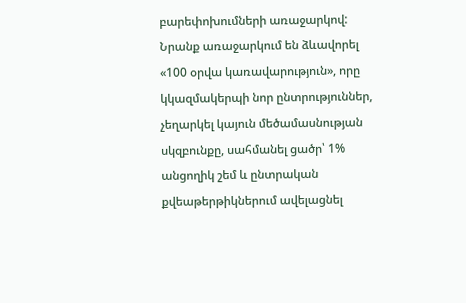բարեփոխումների առաջարկով: Նրանք առաջարկում են ձևավորել «100 օրվա կառավարություն», որը կկազմակերպի նոր ընտրություններ, չեղարկել կայուն մեծամասնության սկզբունքը, սահմանել ցածր՝ 1% անցողիկ շեմ և ընտրական քվեաթերթիկներում ավելացնել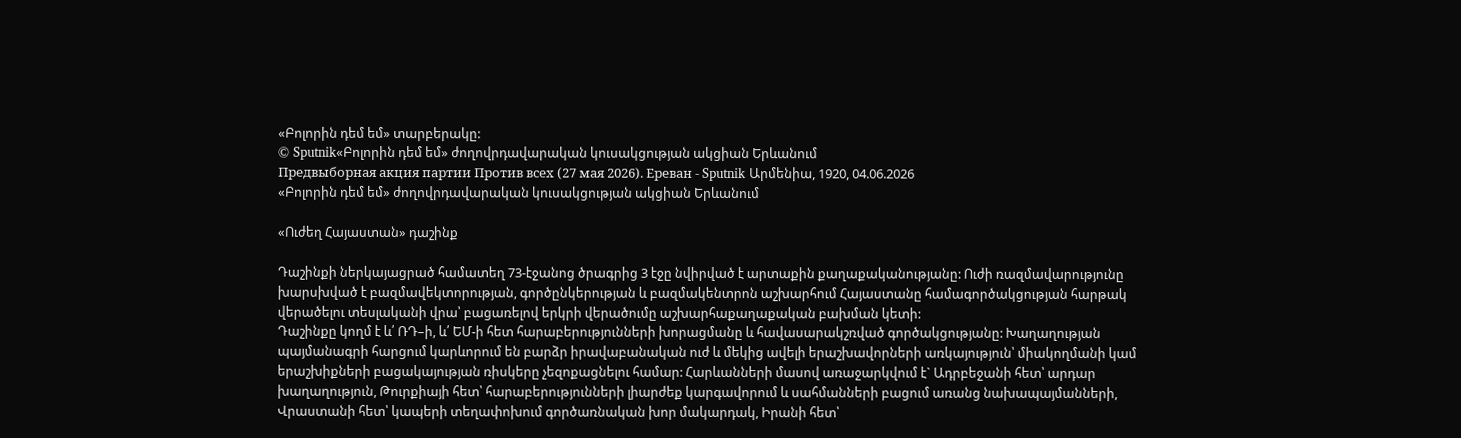«Բոլորին դեմ եմ» տարբերակը:
© Sputnik«Բոլորին դեմ եմ» ժողովրդավարական կուսակցության ակցիան Երևանում
Предвыборная акция партии Против всех (27 мая 2026). Еревaн - Sputnik Արմենիա, 1920, 04.06.2026
«Բոլորին դեմ եմ» ժողովրդավարական կուսակցության ակցիան Երևանում

«Ուժեղ Հայաստան» դաշինք

Դաշինքի ներկայացրած համատեղ 73-էջանոց ծրագրից 3 էջը նվիրված է արտաքին քաղաքականությանը: Ուժի ռազմավարությունը խարսխված է բազմավեկտորության, գործընկերության և բազմակենտրոն աշխարհում Հայաստանը համագործակցության հարթակ վերածելու տեսլականի վրա՝ բացառելով երկրի վերածումը աշխարհաքաղաքական բախման կետի:
Դաշինքը կողմ է և՛ ՌԴ–ի, և՛ ԵՄ-ի հետ հարաբերությունների խորացմանը և հավասարակշռված գործակցությանը: Խաղաղության պայմանագրի հարցում կարևորում են բարձր իրավաբանական ուժ և մեկից ավելի երաշխավորների առկայություն՝ միակողմանի կամ երաշխիքների բացակայության ռիսկերը չեզոքացնելու համար: Հարևանների մասով առաջարկվում է` Ադրբեջանի հետ՝ արդար խաղաղություն, Թուրքիայի հետ՝ հարաբերությունների լիարժեք կարգավորում և սահմանների բացում առանց նախապայմանների, Վրաստանի հետ՝ կապերի տեղափոխում գործառնական խոր մակարդակ, Իրանի հետ՝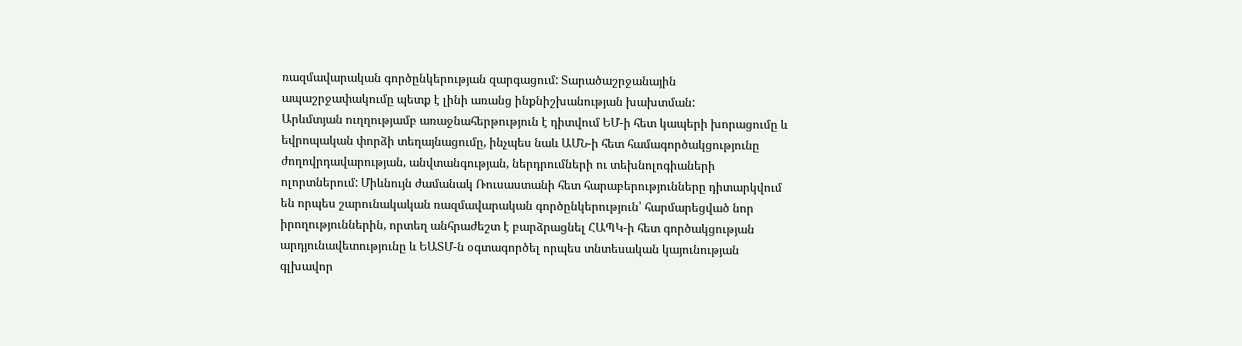ռազմավարական գործընկերության զարգացում: Տարածաշրջանային ապաշրջափակումը պետք է լինի առանց ինքնիշխանության խախտման:
Արևմտյան ուղղությամբ առաջնահերթություն է դիտվում ԵՄ-ի հետ կապերի խորացումը և եվրոպական փորձի տեղայնացումը, ինչպես նաև ԱՄՆ-ի հետ համագործակցությունը ժողովրդավարության, անվտանգության, ներդրումների ու տեխնոլոգիաների ոլորտներում: Միևնույն ժամանակ Ռուսաստանի հետ հարաբերությունները դիտարկվում են որպես շարունակական ռազմավարական գործընկերություն՝ հարմարեցված նոր իրողություններին, որտեղ անհրաժեշտ է բարձրացնել ՀԱՊԿ-ի հետ գործակցության արդյունավետությունը և ԵԱՏՄ-ն օգտագործել որպես տնտեսական կայունության գլխավոր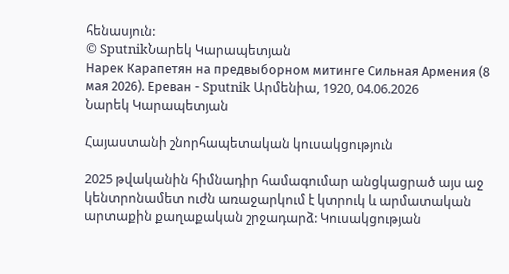հենասյուն:
© SputnikՆարեկ Կարապետյան
Нарек Карапетян на предвыборном митинге Сильная Армения (8 мая 2026). Еревaн - Sputnik Արմենիա, 1920, 04.06.2026
Նարեկ Կարապետյան

Հայաստանի շնորհապետական կուսակցություն

2025 թվականին հիմնադիր համագումար անցկացրած այս աջ կենտրոնամետ ուժն առաջարկում է կտրուկ և արմատական արտաքին քաղաքական շրջադարձ: Կուսակցության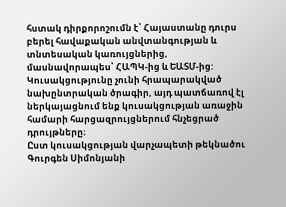հստակ դիրքորոշումն է՝ Հայաստանը դուրս բերել հավաքական անվտանգության և տնտեսական կառույցներից, մասնավորապես՝ ՀԱՊԿ-ից և ԵԱՏՄ-ից:
Կուսակցությունը չունի հրապարակված նախընտրական ծրագիր, այդ պատճառով էլ ներկայացնում ենք կուսակցության առաջին համարի հարցազրույցներում հնչեցրած դրույթները։
Ըստ կուսակցության վարչապետի թեկնածու Գուրգեն Սիմոնյանի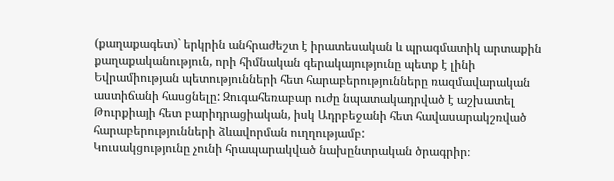(քաղաքագետ)` երկրին անհրաժեշտ է իրատեսական և պրագմատիկ արտաքին քաղաքականություն, որի հիմնական գերակայությունը պետք է լինի Եվրամիության պետությունների հետ հարաբերությունները ռազմավարական աստիճանի հասցնելը: Զուգահեռաբար ուժը նպատակադրված է աշխատել Թուրքիայի հետ բարիդրացիական, իսկ Ադրբեջանի հետ հավասարակշռված հարաբերությունների ձևավորման ուղղությամբ:
Կուսակցությունը չունի հրապարակված նախընտրական ծրագրիր։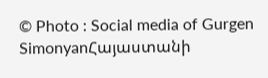© Photo : Social media of Gurgen SimonyanՀայաստանի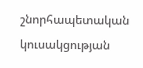շնորհապետական կուսակցության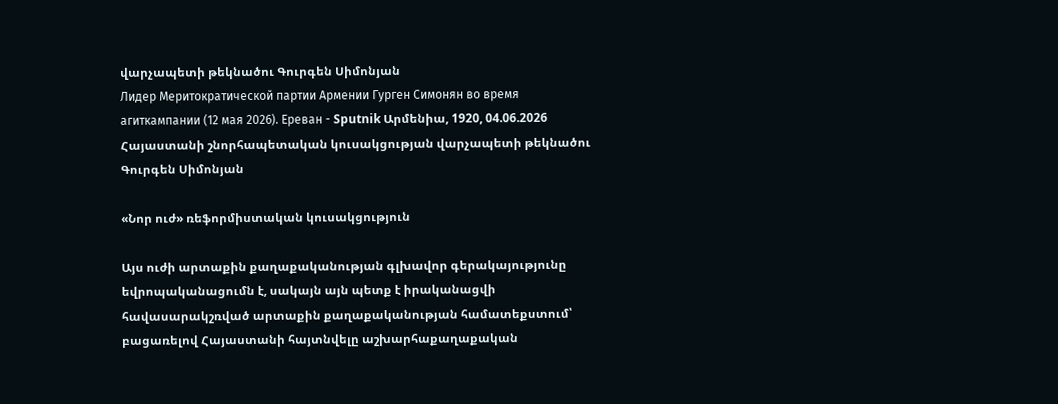վարչապետի թեկնածու Գուրգեն Սիմոնյան
Лидер Меритократической партии Армении Гурген Симонян во время агиткампании (12 мая 2026). Еревaн - Sputnik Արմենիա, 1920, 04.06.2026
Հայաստանի շնորհապետական կուսակցության վարչապետի թեկնածու Գուրգեն Սիմոնյան

«Նոր ուժ» ռեֆորմիստական կուսակցություն

Այս ուժի արտաքին քաղաքականության գլխավոր գերակայությունը եվրոպականացումն է, սակայն այն պետք է իրականացվի հավասարակշռված արտաքին քաղաքականության համատեքստում՝ բացառելով Հայաստանի հայտնվելը աշխարհաքաղաքական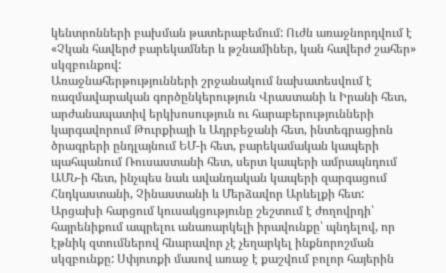կենտրոնների բախման թատերաբեմում: Ուժն առաջնորդվում է «Չկան հավերժ բարեկամներ և թշնամիներ, կան հավերժ շահեր» սկզբունքով:
Առաջնահերթությունների շրջանակում նախատեսվում է ռազմավարական գործընկերություն Վրաստանի և Իրանի հետ, արժանապատիվ երկխոսություն ու հարաբերությունների կարգավորում Թուրքիայի և Ադրբեջանի հետ, ինտեգրացիոն ծրագրերի ընդլայնում ԵՄ-ի հետ, բարեկամական կապերի պահպանում Ռուսաստանի հետ, սերտ կապերի ամրապնդում ԱՄՆ-ի հետ, ինչպես նաև ավանդական կապերի զարգացում Հնդկաստանի, Չինաստանի և Մերձավոր Արևելքի հետ:
Արցախի հարցում կուսակցությունը շեշտում է ժողովրդի՝ հայրենիքում ապրելու անառարկելի իրավունքը՝ պնդելով, որ էթնիկ զտումներով հնարավոր չէ չեղարկել ինքնորոշման սկզբունքը: Սփյուռքի մասով առաջ է քաշվում բոլոր հայերին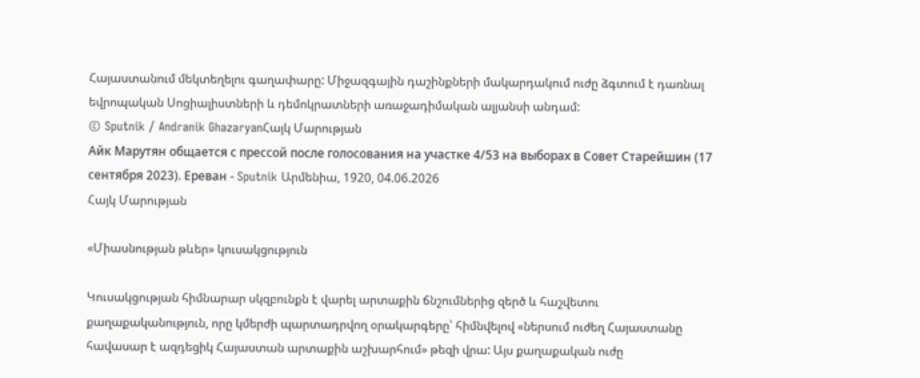Հայաստանում մեկտեղելու գաղափարը: Միջազգային դաշինքների մակարդակում ուժը ձգտում է դառնալ եվրոպական Սոցիալիստների և դեմոկրատների առաջադիմական ալյանսի անդամ:
© Sputnik / Andranik GhazaryanՀայկ Մարության
Айк Марутян общается с прессой после голосования на участке 4/53 на выборах в Совет Старейшин (17 сентября 2023). Еревaн - Sputnik Արմենիա, 1920, 04.06.2026
Հայկ Մարության

«Միասնության թևեր» կուսակցություն

Կուսակցության հիմնարար սկզբունքն է վարել արտաքին ճնշումներից զերծ և հաշվետու քաղաքականություն, որը կմերժի պարտադրվող օրակարգերը՝ հիմնվելով «ներսում ուժեղ Հայաստանը հավասար է ազդեցիկ Հայաստան արտաքին աշխարհում» թեզի վրա: Այս քաղաքական ուժը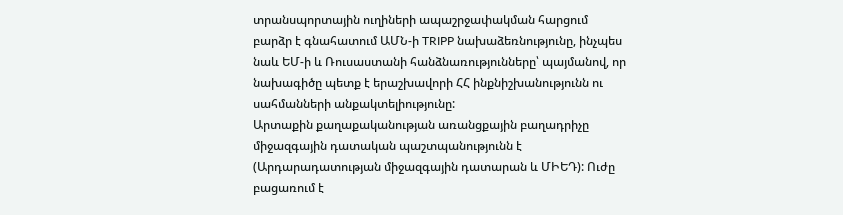տրանսպորտային ուղիների ապաշրջափակման հարցում բարձր է գնահատում ԱՄՆ-ի TRIPP նախաձեռնությունը, ինչպես նաև ԵՄ-ի և Ռուսաստանի հանձնառությունները՝ պայմանով, որ նախագիծը պետք է երաշխավորի ՀՀ ինքնիշխանությունն ու սահմանների անքակտելիությունը:
Արտաքին քաղաքականության առանցքային բաղադրիչը միջազգային դատական պաշտպանությունն է (Արդարադատության միջազգային դատարան և ՄԻԵԴ): Ուժը բացառում է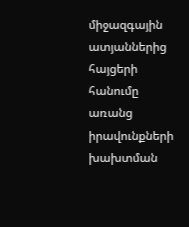միջազգային ատյաններից հայցերի հանումը առանց իրավունքների խախտման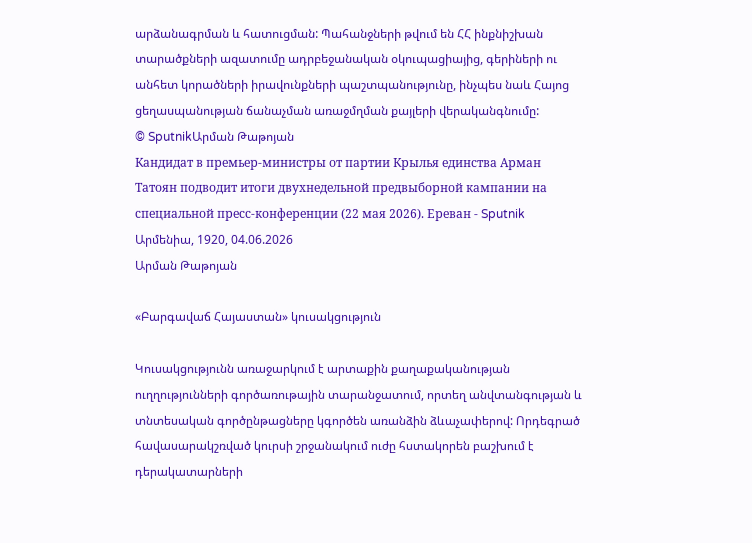արձանագրման և հատուցման: Պահանջների թվում են ՀՀ ինքնիշխան տարածքների ազատումը ադրբեջանական օկուպացիայից, գերիների ու անհետ կորածների իրավունքների պաշտպանությունը, ինչպես նաև Հայոց ցեղասպանության ճանաչման առաջմղման քայլերի վերականգնումը:
© SputnikԱրման Թաթոյան
Кандидат в премьер-министры от партии Крылья единства Арман Татоян подводит итоги двухнедельной предвыборной кампании на специальной пресс-конференции (22 мая 2026). Еревaн - Sputnik Արմենիա, 1920, 04.06.2026
Արման Թաթոյան

«Բարգավաճ Հայաստան» կուսակցություն

Կուսակցությունն առաջարկում է արտաքին քաղաքականության ուղղությունների գործառութային տարանջատում, որտեղ անվտանգության և տնտեսական գործընթացները կգործեն առանձին ձևաչափերով: Որդեգրած հավասարակշռված կուրսի շրջանակում ուժը հստակորեն բաշխում է դերակատարների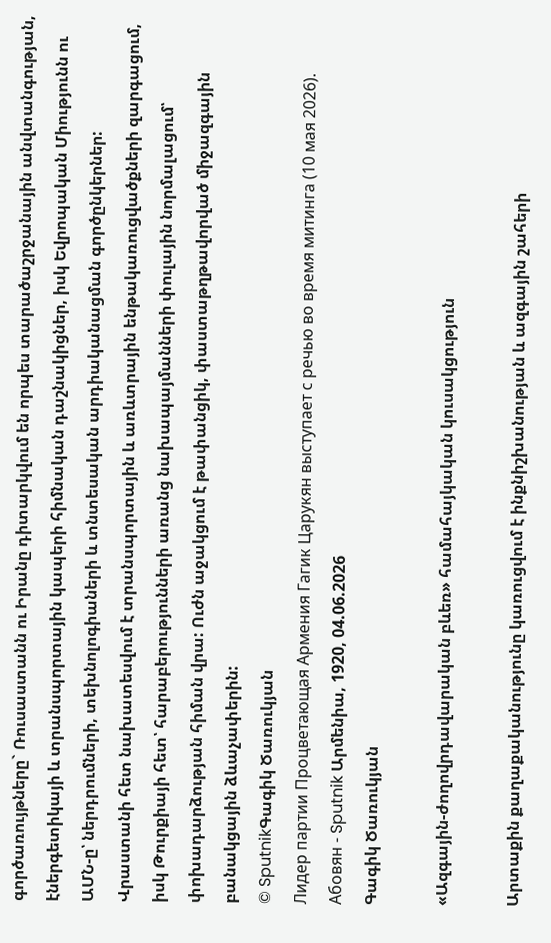գործառույթները` Ռուսաստանն ու Իրանը դիտարկվում են որպես տարածաշրջանային անվտանգության, էներգետիկայի և տրանսպորտային կապերի հիմնական դաշնակիցներ, իսկ Եվրոպական Միությունն ու ԱՄՆ-ը՝ ներդրումների, տեխնոլոգիաների և տնտեսական արդիականացման գործընկերներ:
Վրաստանի հետ նախատեսվում է տրանսպորտային և առևտրային ենթակառուցվածքների զարգացում, իսկ Թուրքիայի հետ՝ հարաբերությունների առանց նախապայմանների փուլային նորմալացում՝ փոխադարձության հիման վրա: Ուժն աջակցում է թափանցիկ, փաստաթղթավորված միջազգային բանակցային ձևաչափերին:
© SputnikԳագիկ Ծառուկյան
Лидер партии Процветающая Армения Гагик Царукян выступает с речью во время митинга (10 мая 2026). Абовян - Sputnik Արմենիա, 1920, 04.06.2026
Գագիկ Ծառուկյան

«Ազգային-ժողովրդավարական բևեռ» համահայկական կուսակցություն

Արտաքին քաղաքականությունը կառուցվում է ինքնիշխանության և ազգային շահերի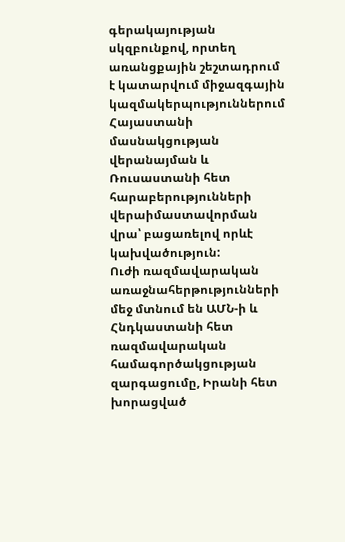գերակայության սկզբունքով, որտեղ առանցքային շեշտադրում է կատարվում միջազգային կազմակերպություններում Հայաստանի մասնակցության վերանայման և Ռուսաստանի հետ հարաբերությունների վերաիմաստավորման վրա՝ բացառելով որևէ կախվածություն:
Ուժի ռազմավարական առաջնահերթությունների մեջ մտնում են ԱՄՆ-ի և Հնդկաստանի հետ ռազմավարական համագործակցության զարգացումը, Իրանի հետ խորացված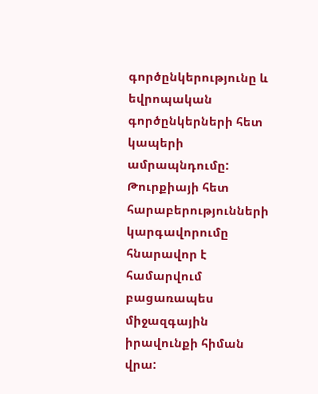գործընկերությունը և եվրոպական գործընկերների հետ կապերի ամրապնդումը: Թուրքիայի հետ հարաբերությունների կարգավորումը հնարավոր է համարվում բացառապես միջազգային իրավունքի հիման վրա: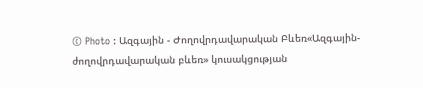© Photo : Ազգային - Ժողովրդավարական Բևեռ«Ազգային-ժողովրդավարական բևեռ» կուսակցության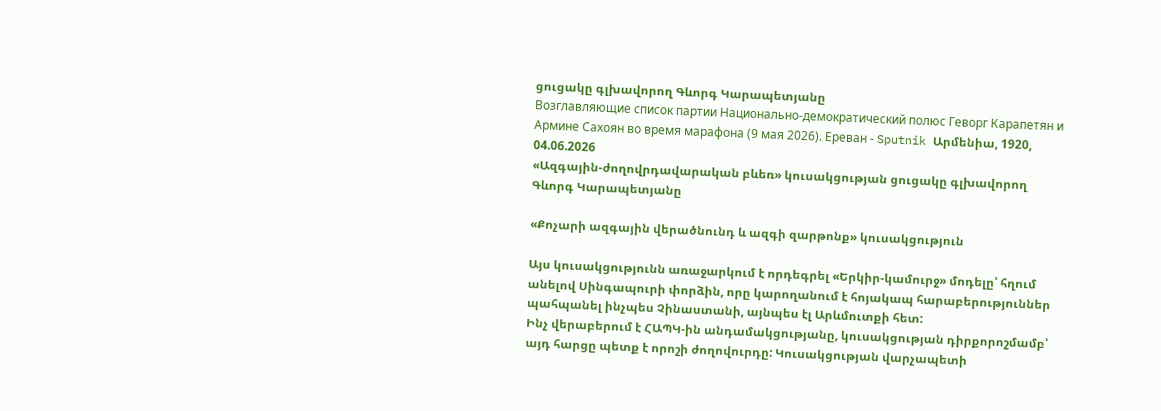ցուցակը գլխավորող Գևորգ Կարապետյանը
Возглавляющие список партии Национально-демократический полюс Геворг Карапетян и Армине Сахоян во время марафона (9 мая 2026). Еревaн - Sputnik Արմենիա, 1920, 04.06.2026
«Ազգային-ժողովրդավարական բևեռ» կուսակցության ցուցակը գլխավորող Գևորգ Կարապետյանը

«Քոչարի ազգային վերածնունդ և ազգի զարթոնք» կուսակցություն

Այս կուսակցությունն առաջարկում է որդեգրել «Երկիր-կամուրջ» մոդելը՝ հղում անելով Սինգապուրի փորձին, որը կարողանում է հոյակապ հարաբերություններ պահպանել ինչպես Չինաստանի, այնպես էլ Արևմուտքի հետ:
Ինչ վերաբերում է ՀԱՊԿ-ին անդամակցությանը, կուսակցության դիրքորոշմամբ՝ այդ հարցը պետք է որոշի ժողովուրդը: Կուսակցության վարչապետի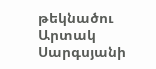թեկնածու Արտակ Սարգսյանի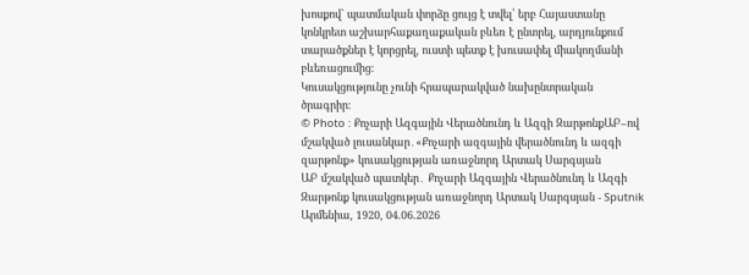խոսքով` պատմական փորձը ցույց է տվել՝ երբ Հայաստանը կոնկրետ աշխարհաքաղաքական բևեռ է ընտրել, արդյունքում տարածքներ է կորցրել, ուստի պետք է խուսափել միակողմանի բևեռացումից:
Կուսակցությունը չունի հրապարակված նախընտրական ծրագրիր։
© Photo : Քոչարի Ազգային Վերածնունդ և Ազգի ԶարթոնքԱԲ–ով մշակված լուսանկար․«Քոչարի ազգային վերածնունդ և ազգի զարթոնք» կուսակցության առաջնորդ Արտակ Սարգսյան
ԱԲ մշակված պատկեր․ Քոչարի Ազգային Վերածնունդ և Ազգի Զարթոնք կուսակցության առաջնորդ Արտակ Սարգսյան - Sputnik Արմենիա, 1920, 04.06.2026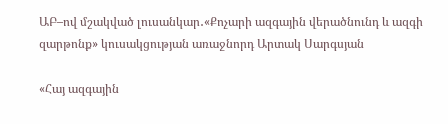ԱԲ–ով մշակված լուսանկար․«Քոչարի ազգային վերածնունդ և ազգի զարթոնք» կուսակցության առաջնորդ Արտակ Սարգսյան

«Հայ ազգային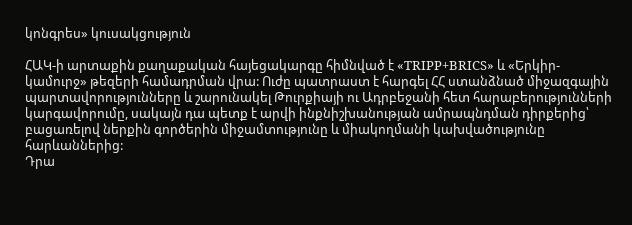կոնգրես» կուսակցություն

ՀԱԿ-ի արտաքին քաղաքական հայեցակարգը հիմնված է «TRIPP+BRICS» և «Երկիր-կամուրջ» թեզերի համադրման վրա: Ուժը պատրաստ է հարգել ՀՀ ստանձնած միջազգային պարտավորությունները և շարունակել Թուրքիայի ու Ադրբեջանի հետ հարաբերությունների կարգավորումը, սակայն դա պետք է արվի ինքնիշխանության ամրապնդման դիրքերից՝ բացառելով ներքին գործերին միջամտությունը և միակողմանի կախվածությունը հարևաններից:
Դրա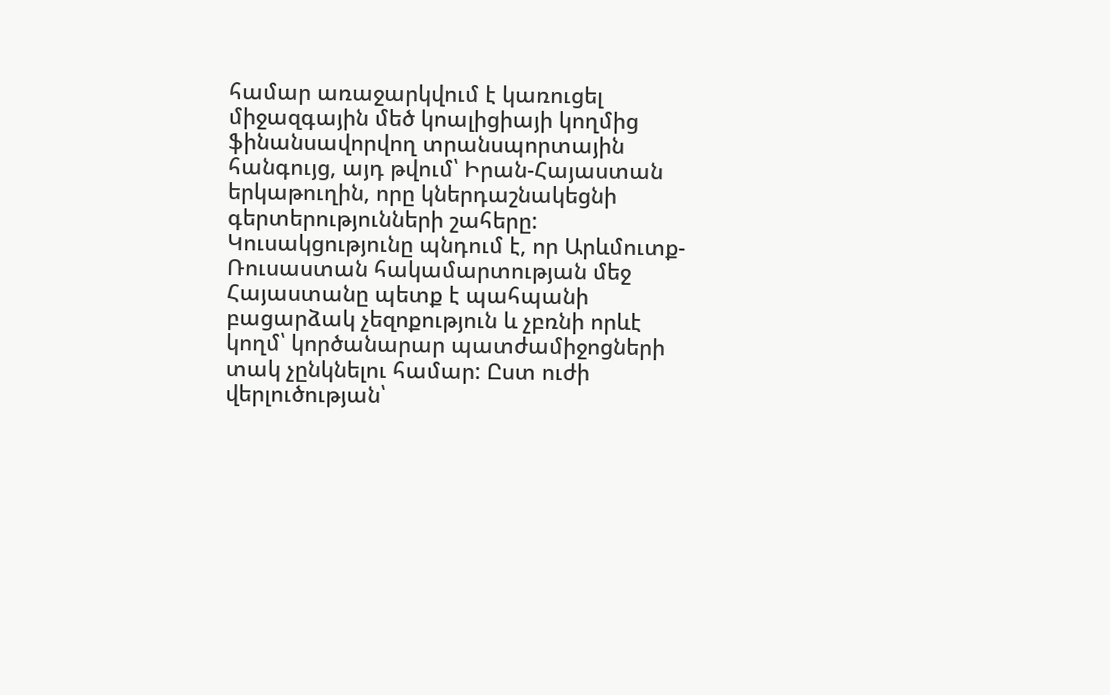համար առաջարկվում է կառուցել միջազգային մեծ կոալիցիայի կողմից ֆինանսավորվող տրանսպորտային հանգույց, այդ թվում՝ Իրան-Հայաստան երկաթուղին, որը կներդաշնակեցնի գերտերությունների շահերը: Կուսակցությունը պնդում է, որ Արևմուտք-Ռուսաստան հակամարտության մեջ Հայաստանը պետք է պահպանի բացարձակ չեզոքություն և չբռնի որևէ կողմ՝ կործանարար պատժամիջոցների տակ չընկնելու համար: Ըստ ուժի վերլուծության՝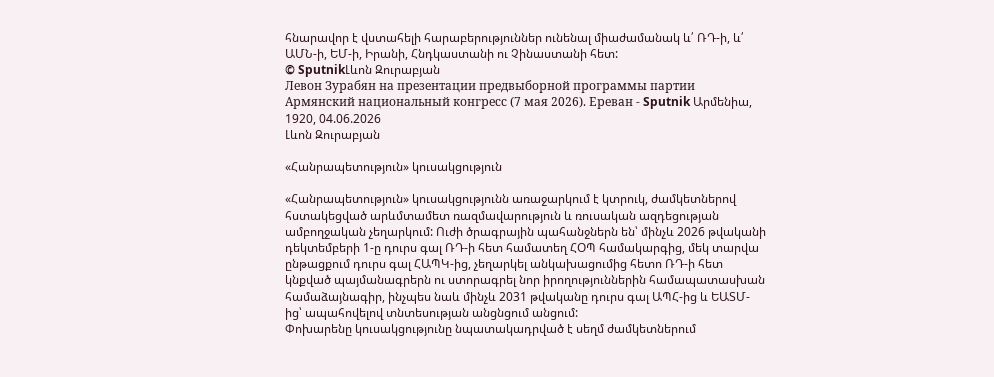հնարավոր է վստահելի հարաբերություններ ունենալ միաժամանակ և՛ ՌԴ-ի, և՛ ԱՄՆ-ի, ԵՄ-ի, Իրանի, Հնդկաստանի ու Չինաստանի հետ:
© SputnikԼևոն Զուրաբյան
Левон Зурабян на презентации предвыборной программы партии Армянский национальный конгресс (7 мая 2026). Еревaн - Sputnik Արմենիա, 1920, 04.06.2026
Լևոն Զուրաբյան

«Հանրապետություն» կուսակցություն

«Հանրապետություն» կուսակցությունն առաջարկում է կտրուկ, ժամկետներով հստակեցված արևմտամետ ռազմավարություն և ռուսական ազդեցության ամբողջական չեղարկում: Ուժի ծրագրային պահանջներն են՝ մինչև 2026 թվականի դեկտեմբերի 1-ը դուրս գալ ՌԴ-ի հետ համատեղ ՀՕՊ համակարգից, մեկ տարվա ընթացքում դուրս գալ ՀԱՊԿ-ից, չեղարկել անկախացումից հետո ՌԴ-ի հետ կնքված պայմանագրերն ու ստորագրել նոր իրողություններին համապատասխան համաձայնագիր, ինչպես նաև մինչև 2031 թվականը դուրս գալ ԱՊՀ-ից և ԵԱՏՄ-ից՝ ապահովելով տնտեսության անցնցում անցում:
Փոխարենը կուսակցությունը նպատակադրված է սեղմ ժամկետներում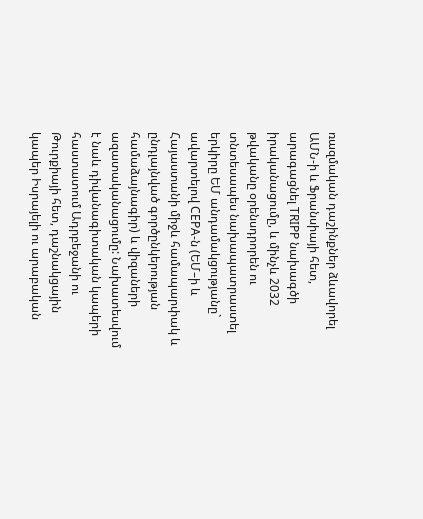ռազմական դաշինքներ ձևավորել ԱՄՆ-ի և Ֆրանսիայի հետ, արագացնել TRIPP նախագծի իրականացումը, և մինչև 2032 թվականը օրենսդրորեն ու տնտեսապես նախապատրաստել երկիրը ԵՄ անդամակցությանը` ավարտելով CEPA-ն (ԵՄ–ի և Հայաստանի միջև համապարփակ և ընդլայնված գործընկերության համաձայնագիր) և վիզաների ազատականացումը: Նախատեսվում է նաև դիվանագիտական կապերի հաստատում Ադրբեջանի ու Թուրքիայի հետ, դաշնակցային կապեր Իսրայելի ու արաբական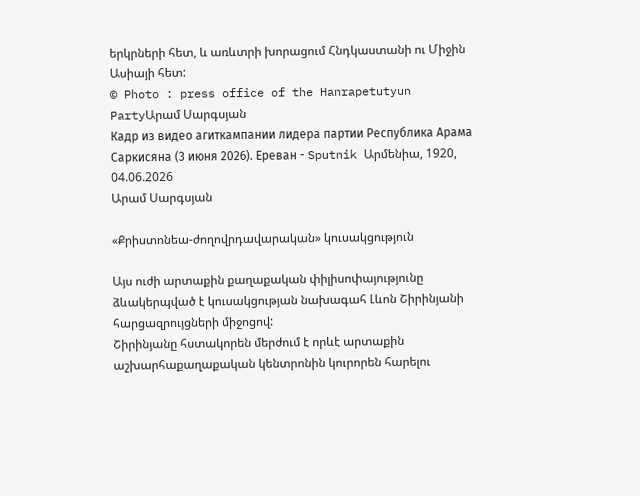երկրների հետ, և առևտրի խորացում Հնդկաստանի ու Միջին Ասիայի հետ:
© Photo : press office of the Hanrapetutyun PartyԱրամ Սարգսյան
Кадр из видео агиткампании лидера партии Республика Арама Саркисяна (3 июня 2026). Еревaн - Sputnik Արմենիա, 1920, 04.06.2026
Արամ Սարգսյան

«Քրիստոնեա-ժողովրդավարական» կուսակցություն

Այս ուժի արտաքին քաղաքական փիլիսոփայությունը ձևակերպված է կուսակցության նախագահ Լևոն Շիրինյանի հարցազրույցների միջոցով:
Շիրինյանը հստակորեն մերժում է որևէ արտաքին աշխարհաքաղաքական կենտրոնին կուրորեն հարելու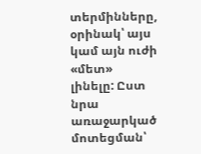տերմինները, օրինակ՝ այս կամ այն ուժի «մետ» լինելը: Ըստ նրա առաջարկած մոտեցման՝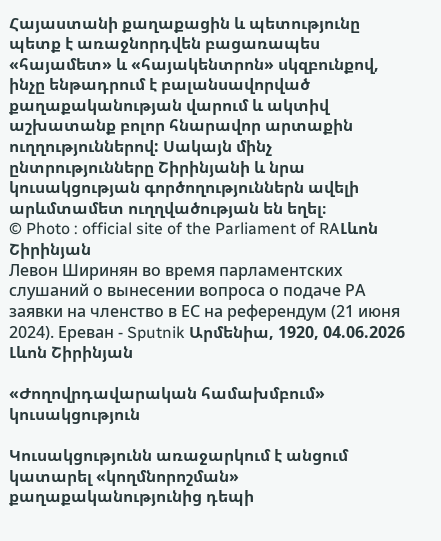Հայաստանի քաղաքացին և պետությունը պետք է առաջնորդվեն բացառապես «հայամետ» և «հայակենտրոն» սկզբունքով, ինչը ենթադրում է բալանսավորված քաղաքականության վարում և ակտիվ աշխատանք բոլոր հնարավոր արտաքին ուղղություններով: Սակայն մինչ ընտրությունները Շիրինյանի և նրա կուսակցության գործողություններն ավելի արևմտամետ ուղղվածության են եղել։
© Photo : official site of the Parliament of RAԼևոն Շիրինյան
Левон Ширинян во время парламентских слушаний о вынесении вопроса о подаче РА заявки на членство в ЕС на референдум (21 июня 2024). Еревaн - Sputnik Արմենիա, 1920, 04.06.2026
Լևոն Շիրինյան

«Ժողովրդավարական համախմբում» կուսակցություն

Կուսակցությունն առաջարկում է անցում կատարել «կողմնորոշման» քաղաքականությունից դեպի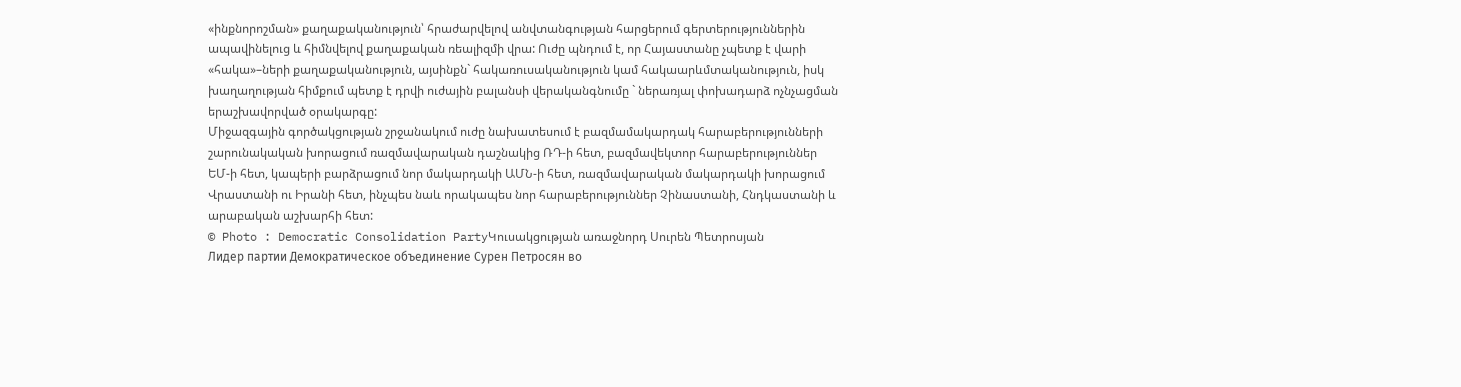«ինքնորոշման» քաղաքականություն՝ հրաժարվելով անվտանգության հարցերում գերտերություններին ապավինելուց և հիմնվելով քաղաքական ռեալիզմի վրա: Ուժը պնդում է, որ Հայաստանը չպետք է վարի «հակա»–ների քաղաքականություն, այսինքն` հակառուսականություն կամ հակաարևմտականություն, իսկ խաղաղության հիմքում պետք է դրվի ուժային բալանսի վերականգնումը ` ներառյալ փոխադարձ ոչնչացման երաշխավորված օրակարգը:
Միջազգային գործակցության շրջանակում ուժը նախատեսում է բազմամակարդակ հարաբերությունների շարունակական խորացում ռազմավարական դաշնակից ՌԴ-ի հետ, բազմավեկտոր հարաբերություններ ԵՄ-ի հետ, կապերի բարձրացում նոր մակարդակի ԱՄՆ-ի հետ, ռազմավարական մակարդակի խորացում Վրաստանի ու Իրանի հետ, ինչպես նաև որակապես նոր հարաբերություններ Չինաստանի, Հնդկաստանի և արաբական աշխարհի հետ:
© Photo : Democratic Consolidation PartyԿուսակցության առաջնորդ Սուրեն Պետրոսյան
Лидер партии Демократическое объединение Сурен Петросян во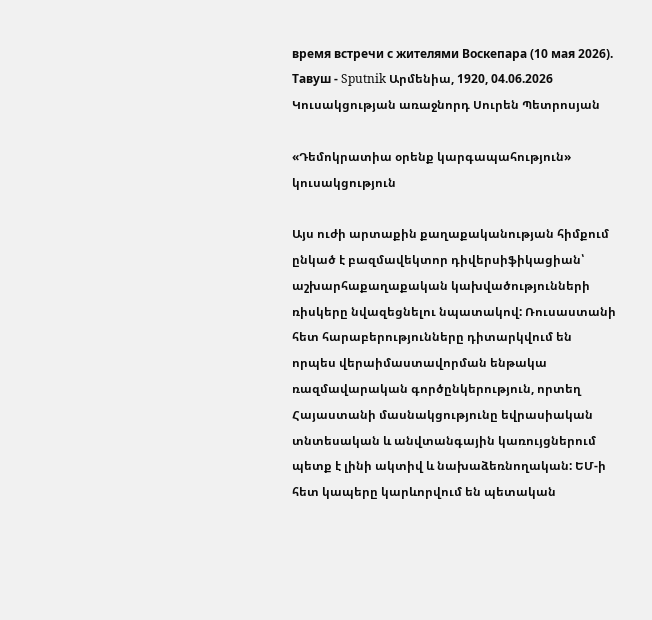время встречи с жителями Воскепара (10 мая 2026). Тавуш - Sputnik Արմենիա, 1920, 04.06.2026
Կուսակցության առաջնորդ Սուրեն Պետրոսյան

«Դեմոկրատիա օրենք կարգապահություն» կուսակցություն

Այս ուժի արտաքին քաղաքականության հիմքում ընկած է բազմավեկտոր դիվերսիֆիկացիան՝ աշխարհաքաղաքական կախվածությունների ռիսկերը նվազեցնելու նպատակով: Ռուսաստանի հետ հարաբերությունները դիտարկվում են որպես վերաիմաստավորման ենթակա ռազմավարական գործընկերություն, որտեղ Հայաստանի մասնակցությունը եվրասիական տնտեսական և անվտանգային կառույցներում պետք է լինի ակտիվ և նախաձեռնողական: ԵՄ-ի հետ կապերը կարևորվում են պետական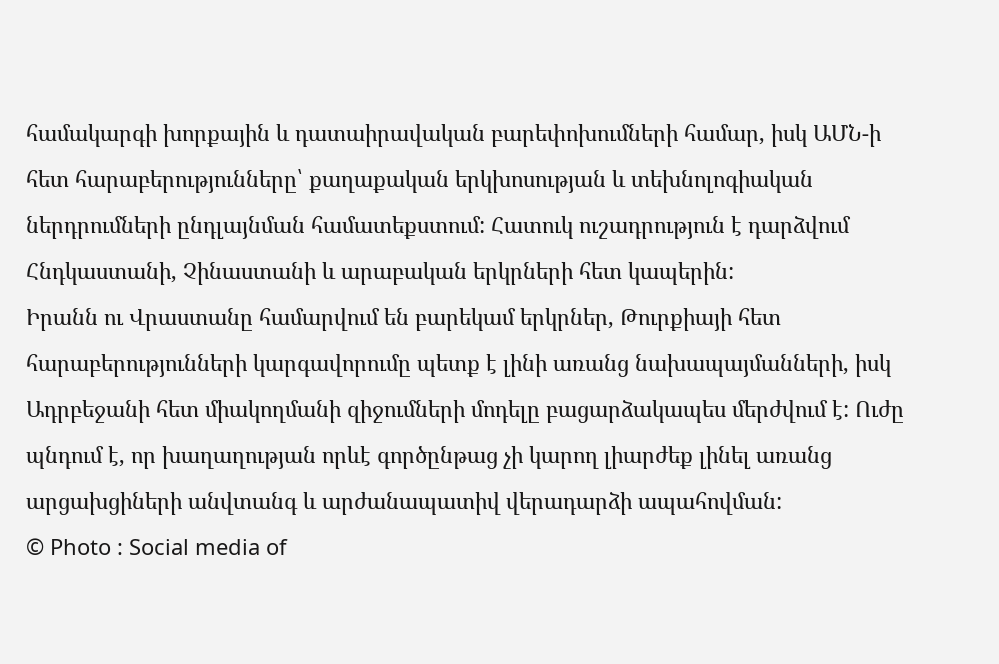համակարգի խորքային և դատաիրավական բարեփոխումների համար, իսկ ԱՄՆ-ի հետ հարաբերությունները՝ քաղաքական երկխոսության և տեխնոլոգիական ներդրումների ընդլայնման համատեքստում: Հատուկ ուշադրություն է դարձվում Հնդկաստանի, Չինաստանի և արաբական երկրների հետ կապերին:
Իրանն ու Վրաստանը համարվում են բարեկամ երկրներ, Թուրքիայի հետ հարաբերությունների կարգավորումը պետք է լինի առանց նախապայմանների, իսկ Ադրբեջանի հետ միակողմանի զիջումների մոդելը բացարձակապես մերժվում է: Ուժը պնդում է, որ խաղաղության որևէ գործընթաց չի կարող լիարժեք լինել առանց արցախցիների անվտանգ և արժանապատիվ վերադարձի ապահովման:
© Photo : Social media of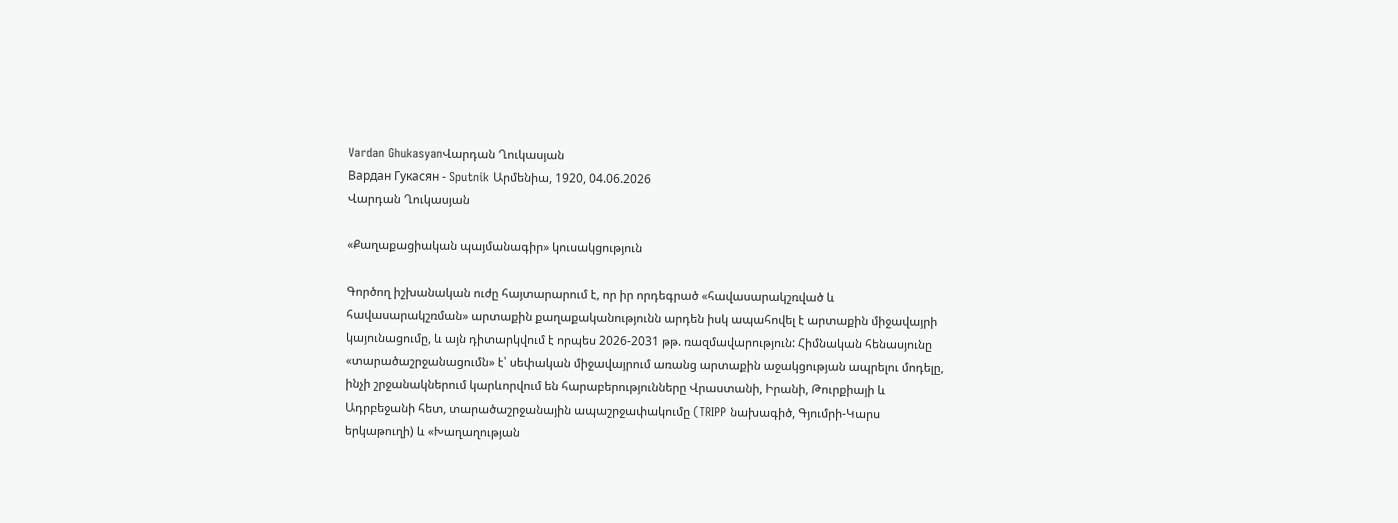Vardan GhukasyanՎարդան Ղուկասյան
Вардан Гукасян - Sputnik Արմենիա, 1920, 04.06.2026
Վարդան Ղուկասյան

«Քաղաքացիական պայմանագիր» կուսակցություն

Գործող իշխանական ուժը հայտարարում է, որ իր որդեգրած «հավասարակշռված և հավասարակշռման» արտաքին քաղաքականությունն արդեն իսկ ապահովել է արտաքին միջավայրի կայունացումը, և այն դիտարկվում է որպես 2026-2031 թթ. ռազմավարություն: Հիմնական հենասյունը «տարածաշրջանացումն» է՝ սեփական միջավայրում առանց արտաքին աջակցության ապրելու մոդելը, ինչի շրջանակներում կարևորվում են հարաբերությունները Վրաստանի, Իրանի, Թուրքիայի և Ադրբեջանի հետ, տարածաշրջանային ապաշրջափակումը (TRIPP նախագիծ, Գյումրի-Կարս երկաթուղի) և «Խաղաղության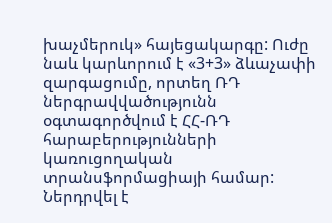խաչմերուկ» հայեցակարգը: Ուժը նաև կարևորում է «3+3» ձևաչափի զարգացումը, որտեղ ՌԴ ներգրավվածությունն օգտագործվում է ՀՀ-ՌԴ հարաբերությունների կառուցողական տրանսֆորմացիայի համար: Ներդրվել է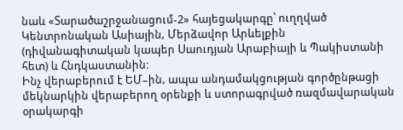նաև «Տարածաշրջանացում-2» հայեցակարգը՝ ուղղված Կենտրոնական Ասիային, Մերձավոր Արևելքին (դիվանագիտական կապեր Սաուդյան Արաբիայի և Պակիստանի հետ) և Հնդկաստանին:
Ինչ վերաբերում է ԵՄ–ին, ապա անդամակցության գործընթացի մեկնարկին վերաբերող օրենքի և ստորագրված ռազմավարական օրակարգի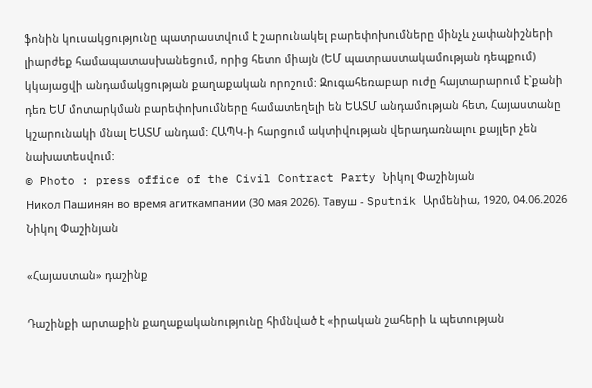ֆոնին կուսակցությունը պատրաստվում է շարունակել բարեփոխումները մինչև չափանիշների լիարժեք համապատասխանեցում, որից հետո միայն (ԵՄ պատրաստակամության դեպքում) կկայացվի անդամակցության քաղաքական որոշում: Զուգահեռաբար ուժը հայտարարում է`քանի դեռ ԵՄ մոտարկման բարեփոխումները համատեղելի են ԵԱՏՄ անդամության հետ, Հայաստանը կշարունակի մնալ ԵԱՏՄ անդամ: ՀԱՊԿ-ի հարցում ակտիվության վերադառնալու քայլեր չեն նախատեսվում:
© Photo : press office of the Civil Contract Party Նիկոլ Փաշինյան
Никол Пашинян во время агиткампании (30 мая 2026). Тавуш - Sputnik Արմենիա, 1920, 04.06.2026
Նիկոլ Փաշինյան

«Հայաստան» դաշինք

Դաշինքի արտաքին քաղաքականությունը հիմնված է «իրական շահերի և պետության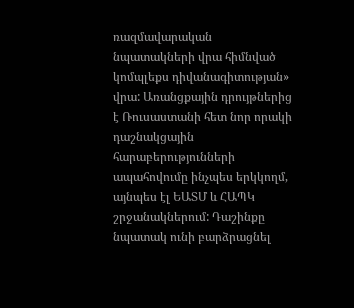ռազմավարական նպատակների վրա հիմնված կոմպլեքս դիվանագիտության» վրա: Առանցքային դրույթներից է Ռուսաստանի հետ նոր որակի դաշնակցային հարաբերությունների ապահովումը ինչպես երկկողմ, այնպես էլ ԵԱՏՄ և ՀԱՊԿ շրջանակներում: Դաշինքը նպատակ ունի բարձրացնել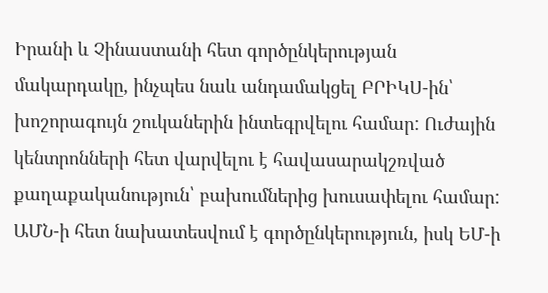Իրանի և Չինաստանի հետ գործընկերության մակարդակը, ինչպես նաև անդամակցել ԲՐԻԿՍ-ին՝ խոշորագույն շուկաներին ինտեգրվելու համար: Ուժային կենտրոնների հետ վարվելու է հավասարակշռված քաղաքականություն՝ բախումներից խուսափելու համար: ԱՄՆ-ի հետ նախատեսվում է գործընկերություն, իսկ ԵՄ-ի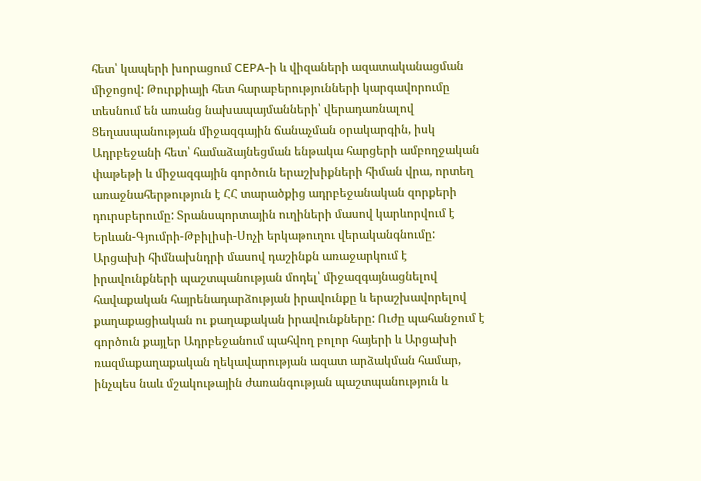հետ՝ կապերի խորացում CEPA-ի և վիզաների ազատականացման միջոցով: Թուրքիայի հետ հարաբերությունների կարգավորումը տեսնում են առանց նախապայմանների՝ վերադառնալով Ցեղասպանության միջազգային ճանաչման օրակարգին, իսկ Ադրբեջանի հետ՝ համաձայնեցման ենթակա հարցերի ամբողջական փաթեթի և միջազգային գործուն երաշխիքների հիման վրա, որտեղ առաջնահերթություն է ՀՀ տարածքից ադրբեջանական զորքերի դուրսբերումը: Տրանսպորտային ուղիների մասով կարևորվում է Երևան-Գյումրի-Թբիլիսի-Սոչի երկաթուղու վերականգնումը:
Արցախի հիմնախնդրի մասով դաշինքն առաջարկում է իրավունքների պաշտպանության մոդել՝ միջազգայնացնելով հավաքական հայրենադարձության իրավունքը և երաշխավորելով քաղաքացիական ու քաղաքական իրավունքները: Ուժը պահանջում է գործուն քայլեր Ադրբեջանում պահվող բոլոր հայերի և Արցախի ռազմաքաղաքական ղեկավարության ազատ արձակման համար, ինչպես նաև մշակութային ժառանգության պաշտպանություն և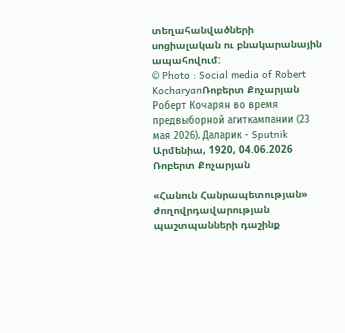տեղահանվածների սոցիալական ու բնակարանային ապահովում:
© Photo : Social media of Robert KocharyanՌոբերտ Քոչարյան
Роберт Кочарян во время предвыборной агиткампании (23 мая 2026). Даларик - Sputnik Արմենիա, 1920, 04.06.2026
Ռոբերտ Քոչարյան

«Հանուն Հանրապետության» ժողովրդավարության պաշտպանների դաշինք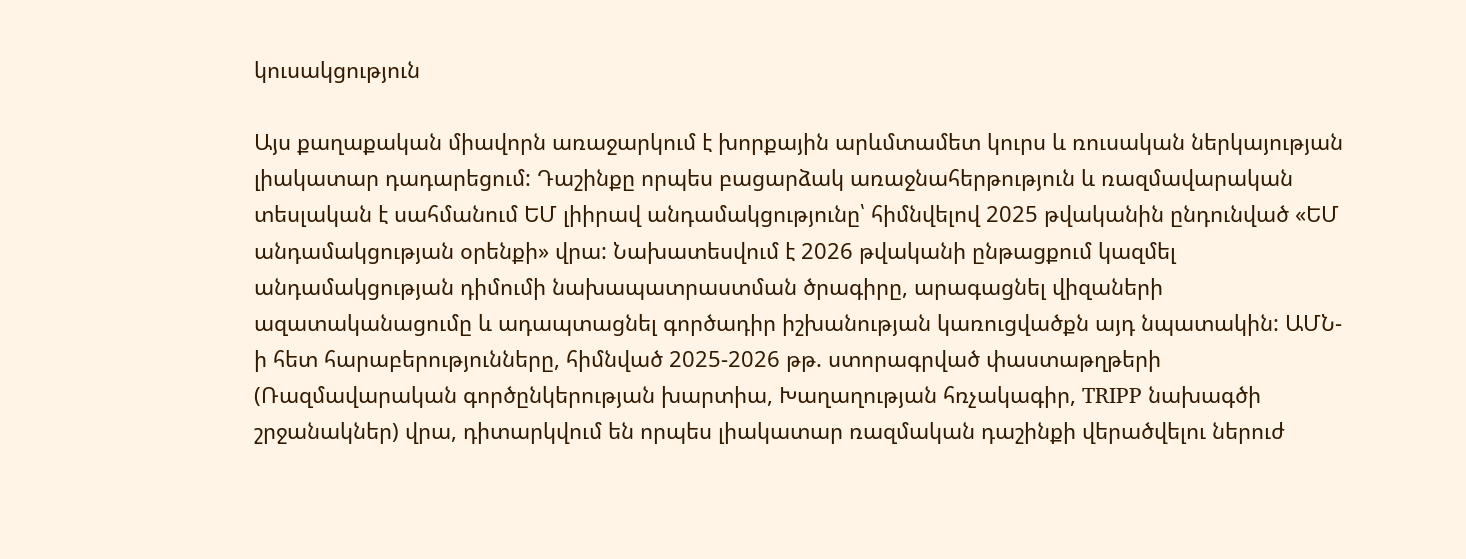կուսակցություն

Այս քաղաքական միավորն առաջարկում է խորքային արևմտամետ կուրս և ռուսական ներկայության լիակատար դադարեցում: Դաշինքը որպես բացարձակ առաջնահերթություն և ռազմավարական տեսլական է սահմանում ԵՄ լիիրավ անդամակցությունը՝ հիմնվելով 2025 թվականին ընդունված «ԵՄ անդամակցության օրենքի» վրա: Նախատեսվում է 2026 թվականի ընթացքում կազմել անդամակցության դիմումի նախապատրաստման ծրագիրը, արագացնել վիզաների ազատականացումը և ադապտացնել գործադիր իշխանության կառուցվածքն այդ նպատակին: ԱՄՆ-ի հետ հարաբերությունները, հիմնված 2025-2026 թթ. ստորագրված փաստաթղթերի (Ռազմավարական գործընկերության խարտիա, Խաղաղության հռչակագիր, TRIPP նախագծի շրջանակներ) վրա, դիտարկվում են որպես լիակատար ռազմական դաշինքի վերածվելու ներուժ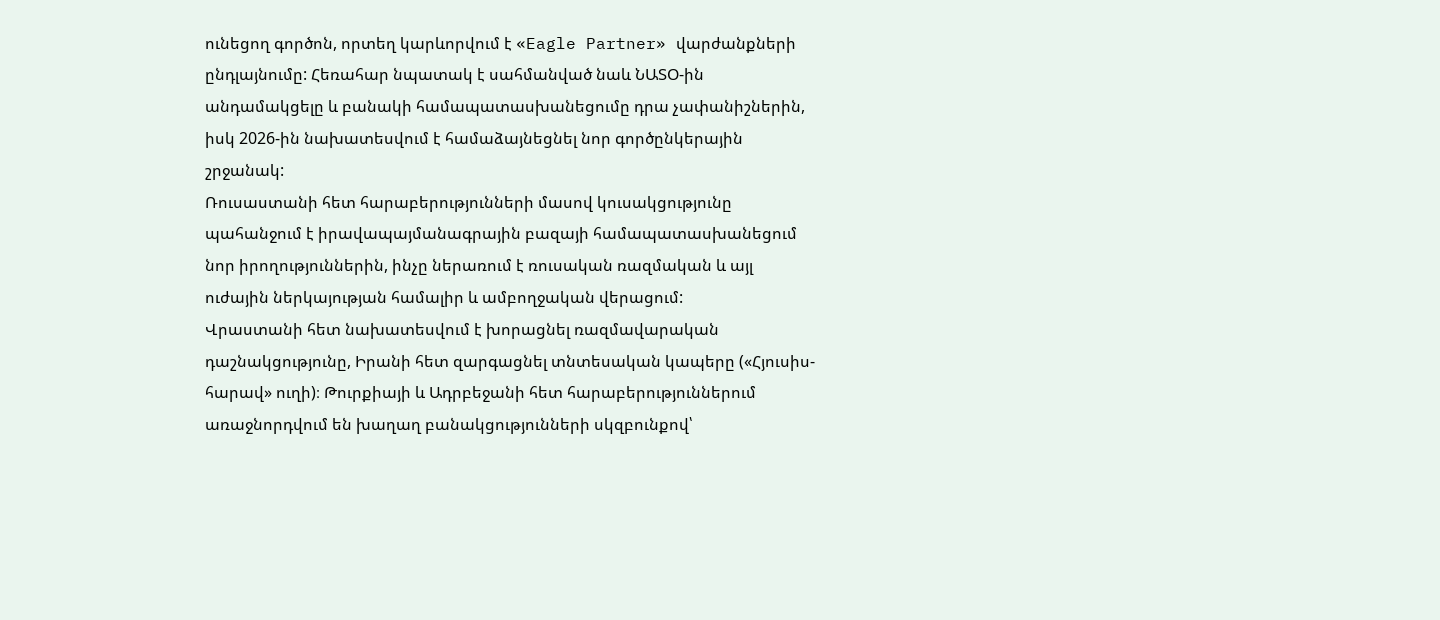ունեցող գործոն, որտեղ կարևորվում է «Eagle Partner» վարժանքների ընդլայնումը: Հեռահար նպատակ է սահմանված նաև ՆԱՏՕ-ին անդամակցելը և բանակի համապատասխանեցումը դրա չափանիշներին, իսկ 2026-ին նախատեսվում է համաձայնեցնել նոր գործընկերային շրջանակ:
Ռուսաստանի հետ հարաբերությունների մասով կուսակցությունը պահանջում է իրավապայմանագրային բազայի համապատասխանեցում նոր իրողություններին, ինչը ներառում է ռուսական ռազմական և այլ ուժային ներկայության համալիր և ամբողջական վերացում:
Վրաստանի հետ նախատեսվում է խորացնել ռազմավարական դաշնակցությունը, Իրանի հետ զարգացնել տնտեսական կապերը («Հյուսիս-հարավ» ուղի)։ Թուրքիայի և Ադրբեջանի հետ հարաբերություններում առաջնորդվում են խաղաղ բանակցությունների սկզբունքով՝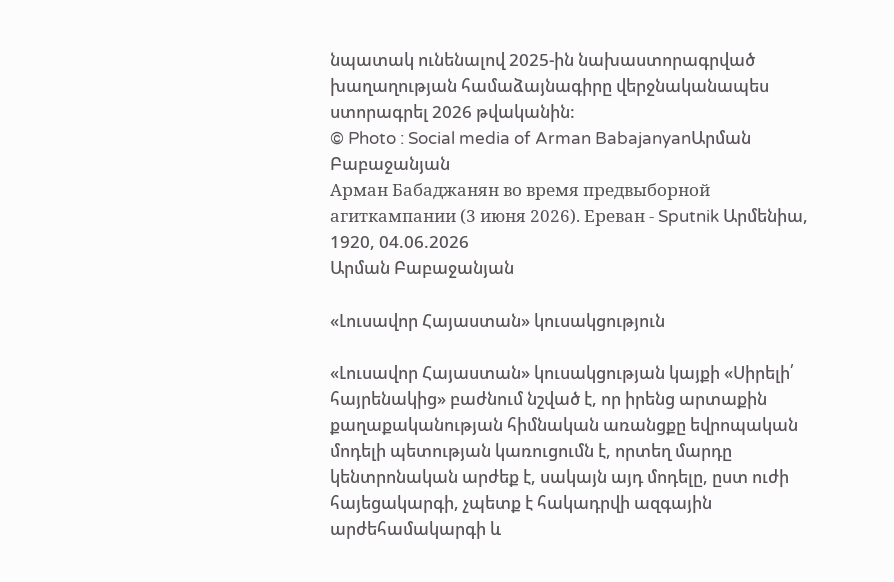նպատակ ունենալով 2025-ին նախաստորագրված խաղաղության համաձայնագիրը վերջնականապես ստորագրել 2026 թվականին:
© Photo : Social media of Arman BabajanyanԱրման Բաբաջանյան
Арман Бабаджанян во время предвыборной агиткампании (3 июня 2026). Еревaн - Sputnik Արմենիա, 1920, 04.06.2026
Արման Բաբաջանյան

«Լուսավոր Հայաստան» կուսակցություն

«Լուսավոր Հայաստան» կուսակցության կայքի «Սիրելի՛ հայրենակից» բաժնում նշված է, որ իրենց արտաքին քաղաքականության հիմնական առանցքը եվրոպական մոդելի պետության կառուցումն է, որտեղ մարդը կենտրոնական արժեք է, սակայն այդ մոդելը, ըստ ուժի հայեցակարգի, չպետք է հակադրվի ազգային արժեհամակարգի և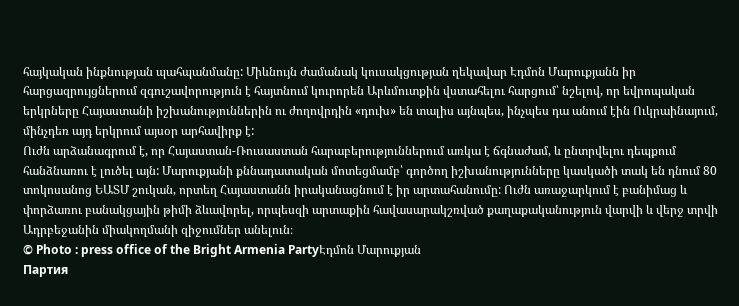հայկական ինքնության պահպանմանը: Միևնույն ժամանակ կուսակցության ղեկավար Էդմոն Մարուքյանն իր հարցազրույցներում զգուշավորություն է հայտնում կուրորեն Արևմուտքին վստահելու հարցում՝ նշելով, որ եվրոպական երկրները Հայաստանի իշխանություններին ու ժողովրդին «դուխ» են տալիս այնպես, ինչպես դա անում էին Ուկրաինայում, մինչդեռ այդ երկրում այսօր արհավիրք է:
Ուժն արձանագրում է, որ Հայաստան-Ռուսաստան հարաբերություններում առկա է ճգնաժամ, և ընտրվելու դեպքում հանձնառու է լուծել այն: Մարուքյանի քննադատական մոտեցմամբ՝ գործող իշխանությունները կասկածի տակ են դնում 80 տոկոսանոց ԵԱՏՄ շուկան, որտեղ Հայաստանն իրականացնում է իր արտահանումը: Ուժն առաջարկում է բանիմաց և փորձառու բանակցային թիմի ձևավորել, որպեսզի արտաքին հավասարակշռված քաղաքականություն վարվի և վերջ տրվի Ադրբեջանին միակողմանի զիջումներ անելուն։
© Photo : press office of the Bright Armenia PartyԷդմոն Մարուքյան
Партия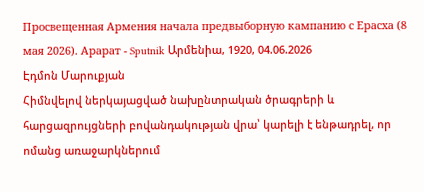Просвещенная Армения начала предвыборную кампанию с Ерасха (8 мая 2026). Арарат - Sputnik Արմենիա, 1920, 04.06.2026
Էդմոն Մարուքյան
Հիմնվելով ներկայացված նախընտրական ծրագրերի և հարցազրույցների բովանդակության վրա՝ կարելի է ենթադրել, որ ոմանց առաջարկներում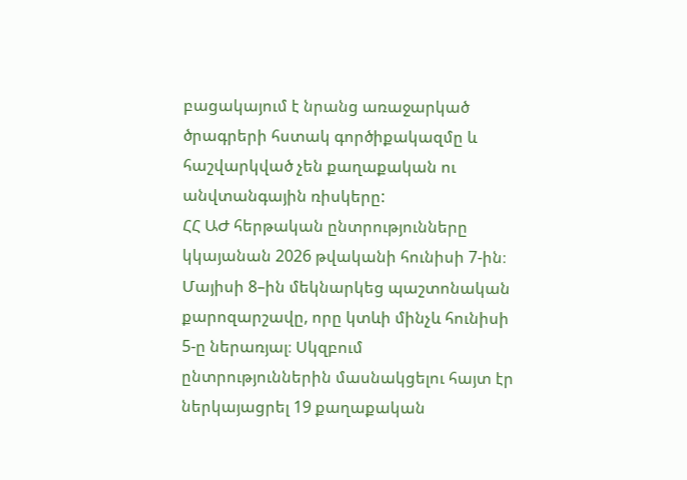բացակայում է նրանց առաջարկած ծրագրերի հստակ գործիքակազմը և հաշվարկված չեն քաղաքական ու անվտանգային ռիսկերը:
ՀՀ ԱԺ հերթական ընտրությունները կկայանան 2026 թվականի հունիսի 7-ին։ Մայիսի 8–ին մեկնարկեց պաշտոնական քարոզարշավը, որը կտևի մինչև հունիսի 5-ը ներառյալ։ Սկզբում ընտրություններին մասնակցելու հայտ էր ներկայացրել 19 քաղաքական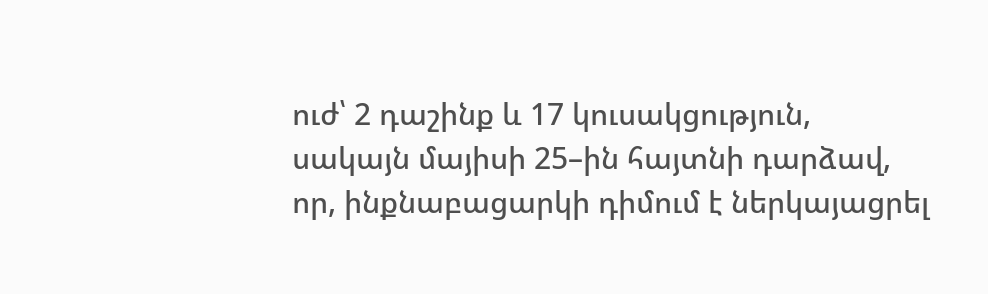ուժ՝ 2 դաշինք և 17 կուսակցություն, սակայն մայիսի 25–ին հայտնի դարձավ, որ, ինքնաբացարկի դիմում է ներկայացրել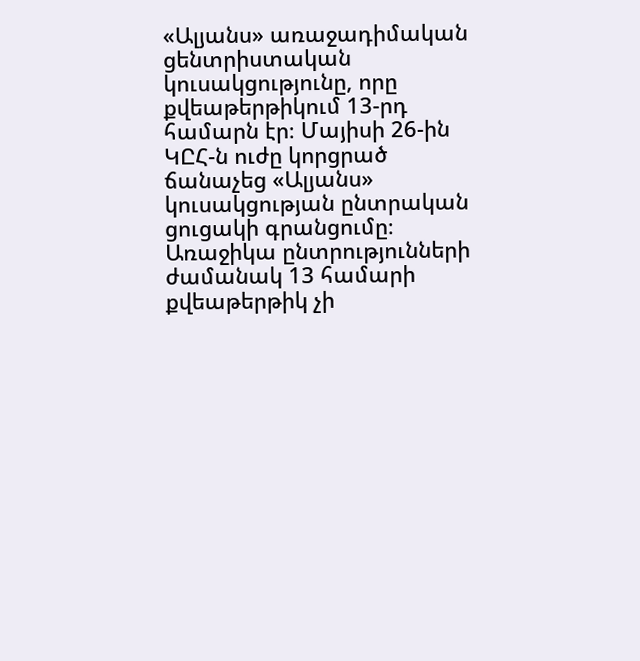«Ալյանս» առաջադիմական ցենտրիստական կուսակցությունը, որը քվեաթերթիկում 13-րդ համարն էր։ Մայիսի 26-ին ԿԸՀ-ն ուժը կորցրած ճանաչեց «Ալյանս» կուսակցության ընտրական ցուցակի գրանցումը։ Առաջիկա ընտրությունների ժամանակ 13 համարի քվեաթերթիկ չի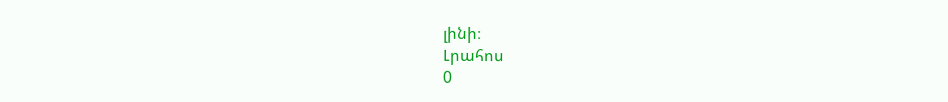լինի։
Լրահոս
0